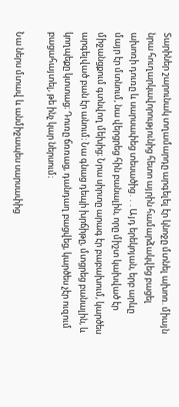Տարիներ շարունակ տղամարդը արգելել էր կնոջը մտնել ախոռ. միայն նրա հուղարկավորությունից հետո այրին համարձակվեց բացել ախոռի դուռը և սարսափեց տեսածից․․․Այդ երեկոյան, երբ արևը մայր էր մտնում, նա վերցրեց հին բանալին, որը միշտ կախված էր միջանցքում գտնվող մեխից։ Նրա սիրտը արագ էր բաբախում, կարծես արգելված բան էր անում։ Նա գնաց դեպի խրճիթը, մտցրեց բանալին, և կողպեքը կտտաց։ Դուռը ճռռաց, դանդաղ բացվեց, կարծես չէր ուզում բացահայտել, թե ինչ կար ներսում։

Նա ներս մտավ և անմիջապես սարսափից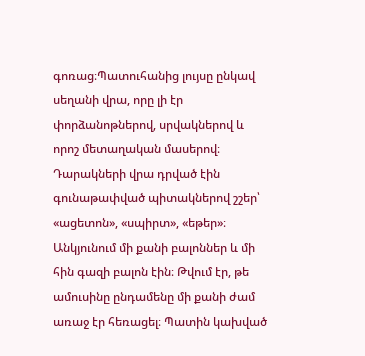գոռաց։Պատուհանից լույսը ընկավ սեղանի վրա, որը լի էր փորձանոթներով, սրվակներով և որոշ մետաղական մասերով։ Դարակների վրա դրված էին գունաթափված պիտակներով շշեր՝ «ացետոն», «սպիրտ», «եթեր»։
Անկյունում մի քանի բալոններ և մի հին գազի բալոն էին։ Թվում էր, թե ամուսինը ընդամենը մի քանի ժամ առաջ էր հեռացել։ Պատին կախված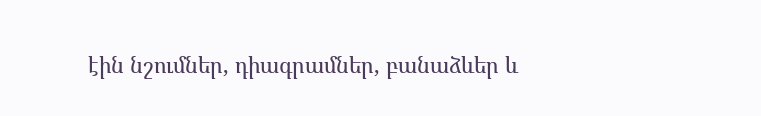էին նշումներ, դիագրամներ, բանաձևեր և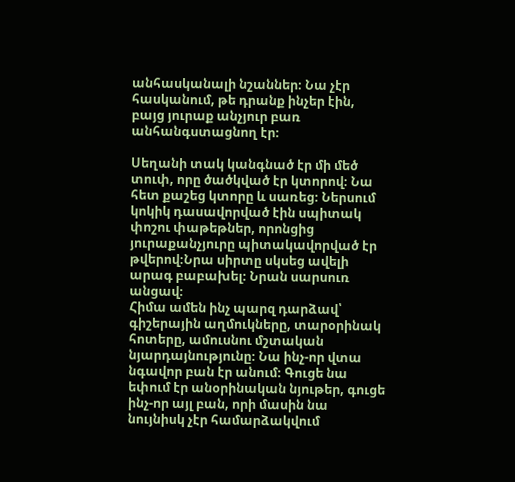անհասկանալի նշաններ։ Նա չէր հասկանում, թե դրանք ինչեր էին, բայց յուրաք անչյուր բառ անհանգստացնող էր։

Սեղանի տակ կանգնած էր մի մեծ տուփ, որը ծածկված էր կտորով։ Նա հետ քաշեց կտորը և սառեց։ Ներսում կոկիկ դասավորված էին սպիտակ փոշու փաթեթներ, որոնցից յուրաքանչյուրը պիտակավորված էր թվերով։Նրա սիրտը սկսեց ավելի արագ բաբախել։ Նրան սարսուռ անցավ։
Հիմա ամեն ինչ պարզ դարձավ՝ գիշերային աղմուկները, տարօրինակ հոտերը, ամուսնու մշտական նյարդայնությունը։ Նա ինչ-որ վտա նգավոր բան էր անում։ Գուցե նա եփում էր անօրինական նյութեր, գուցե ինչ-որ այլ բան, որի մասին նա նույնիսկ չէր համարձակվում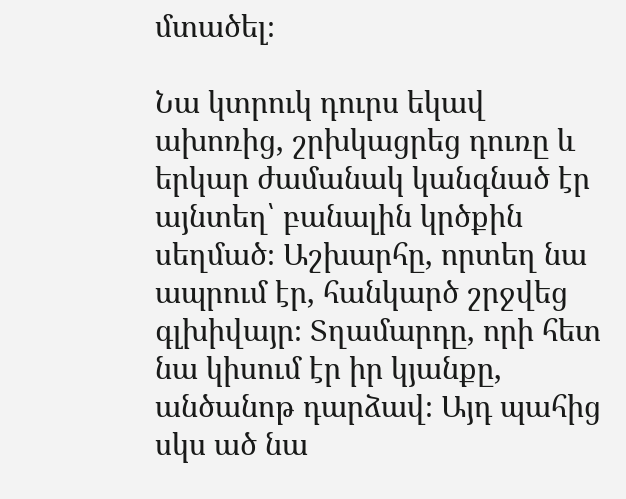մտածել։

Նա կտրուկ դուրս եկավ ախոռից, շրխկացրեց դուռը և երկար ժամանակ կանգնած էր այնտեղ՝ բանալին կրծքին սեղմած։ Աշխարհը, որտեղ նա ապրում էր, հանկարծ շրջվեց գլխիվայր։ Տղամարդը, որի հետ նա կիսում էր իր կյանքը, անծանոթ դարձավ։ Այդ պահից սկս ած նա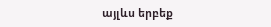այլևս երբեք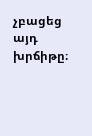չբացեց այդ խրճիթը։